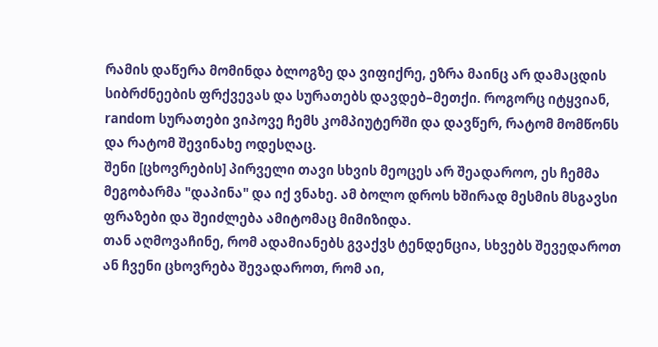რამის დაწერა მომინდა ბლოგზე და ვიფიქრე, ეზრა მაინც არ დამაცდის სიბრძნეების ფრქვევას და სურათებს დავდებ–მეთქი. როგორც იტყვიან, random სურათები ვიპოვე ჩემს კომპიუტერში და დავწერ, რატომ მომწონს და რატომ შევინახე ოდესღაც.
შენი [ცხოვრების] პირველი თავი სხვის მეოცეს არ შეადაროო, ეს ჩემმა მეგობარმა "დაპინა" და იქ ვნახე. ამ ბოლო დროს ხშირად მესმის მსგავსი ფრაზები და შეიძლება ამიტომაც მიმიზიდა.
თან აღმოვაჩინე, რომ ადამიანებს გვაქვს ტენდენცია, სხვებს შევედაროთ ან ჩვენი ცხოვრება შევადაროთ, რომ აი,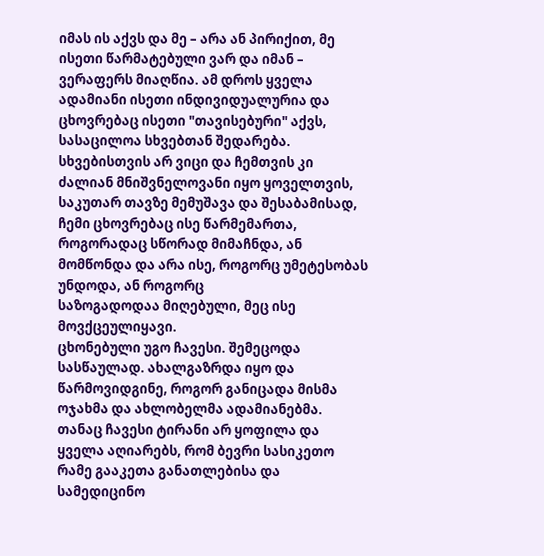იმას ის აქვს და მე – არა ან პირიქით, მე ისეთი წარმატებული ვარ და იმან – ვერაფერს მიაღწია. ამ დროს ყველა ადამიანი ისეთი ინდივიდუალურია და ცხოვრებაც ისეთი "თავისებური" აქვს, სასაცილოა სხვებთან შედარება. სხვებისთვის არ ვიცი და ჩემთვის კი ძალიან მნიშვნელოვანი იყო ყოველთვის, საკუთარ თავზე მემუშავა და შესაბამისად, ჩემი ცხოვრებაც ისე წარმემართა, როგორადაც სწორად მიმაჩნდა, ან მომწონდა და არა ისე, როგორც უმეტესობას უნდოდა, ან როგორც
საზოგადოდაა მიღებული, მეც ისე მოვქცეულიყავი.
ცხონებული უგო ჩავესი. შემეცოდა სასწაულად. ახალგაზრდა იყო და წარმოვიდგინე, როგორ განიცადა მისმა ოჯახმა და ახლობელმა ადამიანებმა. თანაც ჩავესი ტირანი არ ყოფილა და ყველა აღიარებს, რომ ბევრი სასიკეთო რამე გააკეთა განათლებისა და სამედიცინო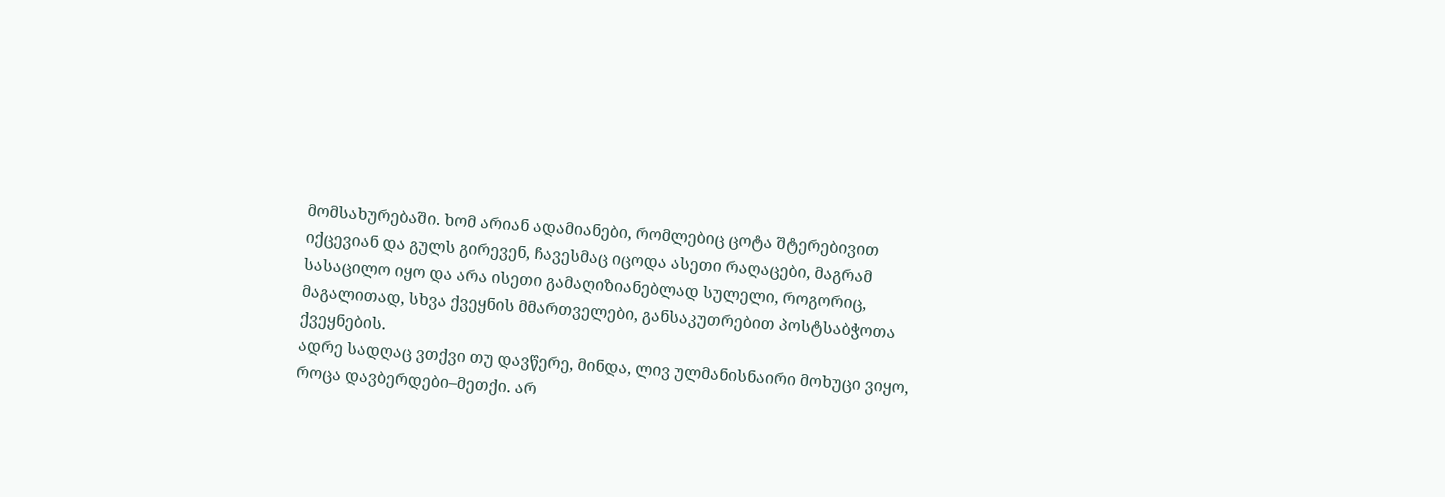მომსახურებაში. ხომ არიან ადამიანები, რომლებიც ცოტა შტერებივით იქცევიან და გულს გირევენ, ჩავესმაც იცოდა ასეთი რაღაცები, მაგრამ სასაცილო იყო და არა ისეთი გამაღიზიანებლად სულელი, როგორიც, მაგალითად, სხვა ქვეყნის მმართველები, განსაკუთრებით პოსტსაბჭოთა ქვეყნების.
ადრე სადღაც ვთქვი თუ დავწერე, მინდა, ლივ ულმანისნაირი მოხუცი ვიყო, როცა დავბერდები–მეთქი. არ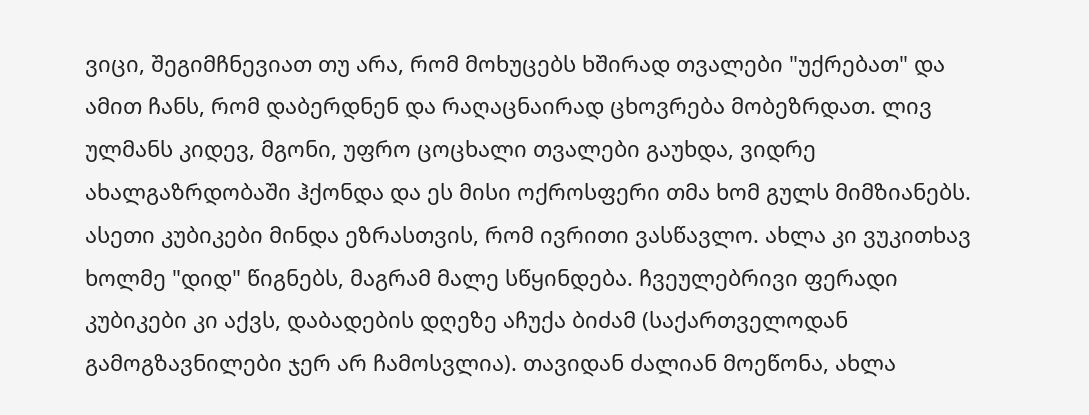ვიცი, შეგიმჩნევიათ თუ არა, რომ მოხუცებს ხშირად თვალები "უქრებათ" და ამით ჩანს, რომ დაბერდნენ და რაღაცნაირად ცხოვრება მობეზრდათ. ლივ ულმანს კიდევ, მგონი, უფრო ცოცხალი თვალები გაუხდა, ვიდრე ახალგაზრდობაში ჰქონდა და ეს მისი ოქროსფერი თმა ხომ გულს მიმზიანებს.
ასეთი კუბიკები მინდა ეზრასთვის, რომ ივრითი ვასწავლო. ახლა კი ვუკითხავ ხოლმე "დიდ" წიგნებს, მაგრამ მალე სწყინდება. ჩვეულებრივი ფერადი კუბიკები კი აქვს, დაბადების დღეზე აჩუქა ბიძამ (საქართველოდან გამოგზავნილები ჯერ არ ჩამოსვლია). თავიდან ძალიან მოეწონა, ახლა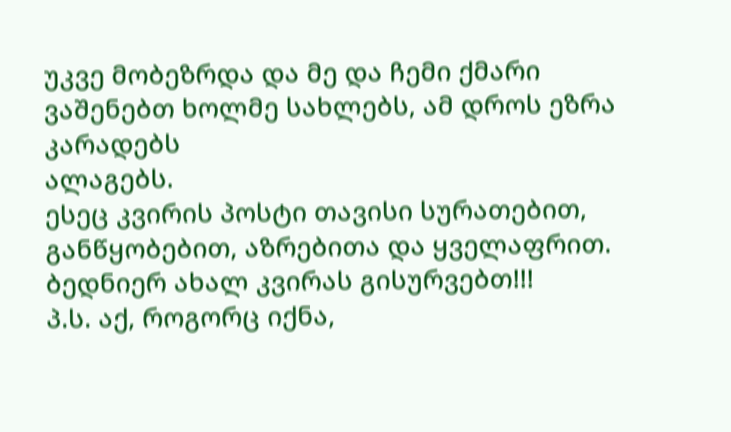უკვე მობეზრდა და მე და ჩემი ქმარი
ვაშენებთ ხოლმე სახლებს, ამ დროს ეზრა კარადებს
ალაგებს.
ესეც კვირის პოსტი თავისი სურათებით, განწყობებით, აზრებითა და ყველაფრით.
ბედნიერ ახალ კვირას გისურვებთ!!!
პ.ს. აქ, როგორც იქნა,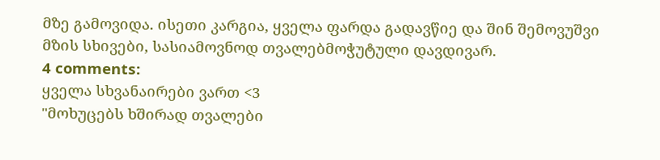მზე გამოვიდა. ისეთი კარგია, ყველა ფარდა გადავწიე და შინ შემოვუშვი მზის სხივები, სასიამოვნოდ თვალებმოჭუტული დავდივარ.
4 comments:
ყველა სხვანაირები ვართ <3
"მოხუცებს ხშირად თვალები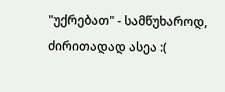"უქრებათ" - სამწუხაროდ, ძირითადად ასეა :(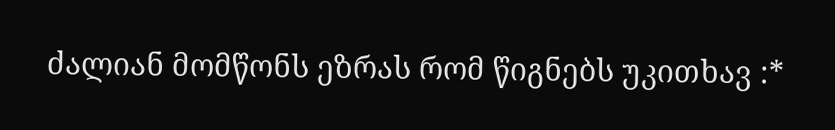ძალიან მომწონს ეზრას რომ წიგნებს უკითხავ :*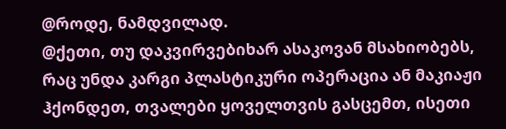@როდე, ნამდვილად.
@ქეთი, თუ დაკვირვებიხარ ასაკოვან მსახიობებს, რაც უნდა კარგი პლასტიკური ოპერაცია ან მაკიაჟი ჰქონდეთ, თვალები ყოველთვის გასცემთ, ისეთი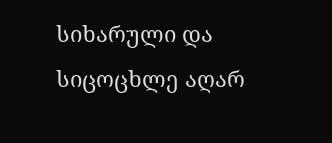სიხარული და სიცოცხლე აღარ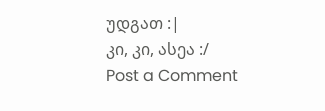უდგათ :|
კი, კი, ასეა :/
Post a Comment